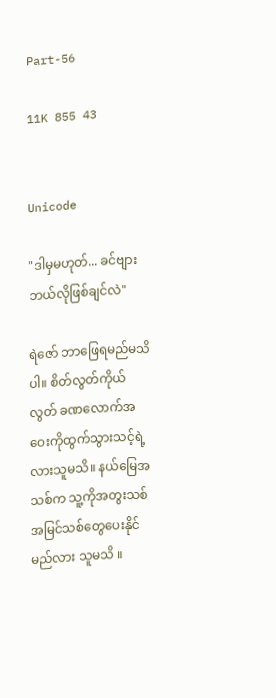Part-56

11K 855 43


Unicode

"ဒါမှမဟုတ်... ခင်ဗျား ဘယ်လိုဖြစ်ချင်လဲ"

ရဲဇော် ဘာဖြေရမည်မသိပါ။ စိတ်လွတ်ကိုယ်လွတ် ခဏလောက်အဝေးကိုထွက်သွားသင့်ရဲ့လားသူမသိ။ နယ်မြေအသစ်က သူ့ကိုအတွးသစ်အမြင်သစ်တွေပေးနိုင်မည်လား သူမသိ ။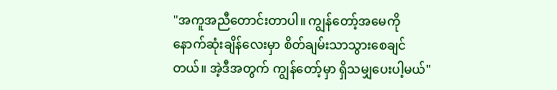"အကူအညီတောင်းတာပါ။ ကျွန်တော့်အမေကို နောက်ဆုံးချိန်လေးမှာ စိတ်ချမ်းသာသွားစေချင်တယ်။ အဲ့ဒီအတွက် ကျွန်တော့်မှာ ရှိသမျှပေးပါ့မယ်"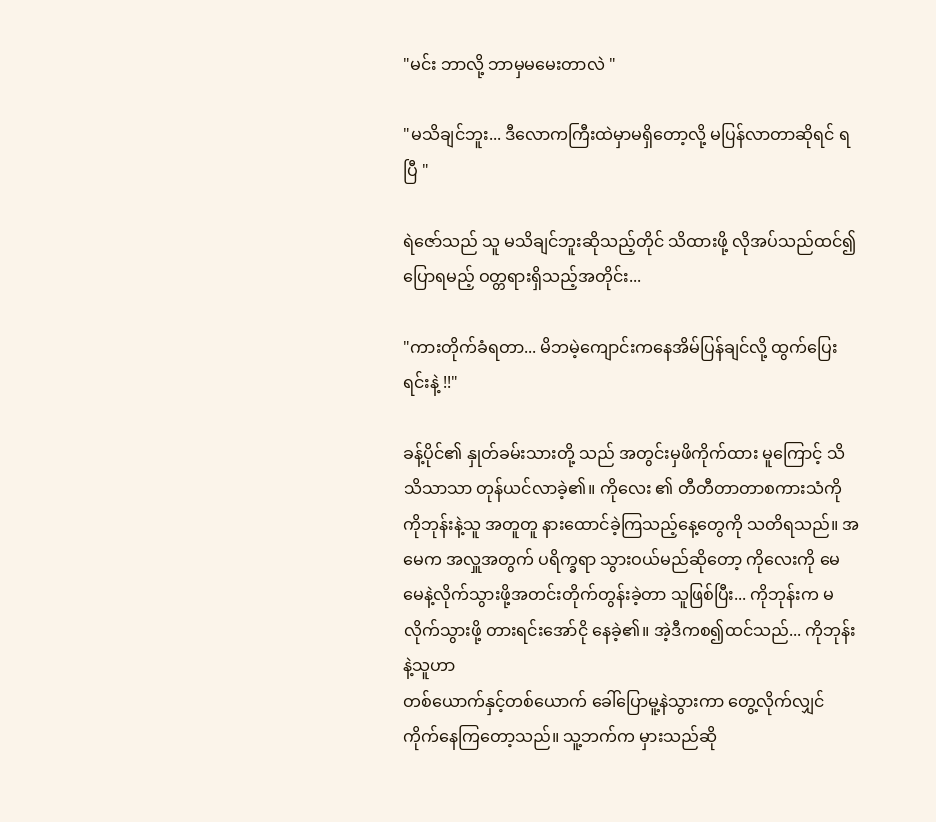"မင်း ဘာလို့ ဘာမှမမေးတာလဲ "

"မသိချင်ဘူး... ဒီလောကကြီးထဲမှာမရှိတော့လို့ မပြန်လာတာဆိုရင် ရပြီ "

ရဲဇော်သည် သူ မသိချင်ဘူးဆိုသည့်တိုင် သိထားဖို့ လိုအပ်သည်ထင်၍ ပြောရမည့် ဝတ္တရားရှိသည့်အတိုင်း...

"ကားတိုက်ခံရတာ... မိဘမဲ့ကျောင်းကနေအိမ်ပြန်ချင်လို့ ထွက်ပြေးရင်းနဲ့ !!"

ခန့်ပိုင်၏ နှုတ်ခမ်းသားတို့ သည် အတွင်းမှဖိကိုက်ထား မူကြောင့် သိသိသာသာ တုန်ယင်လာခဲ့၏။ ကိုလေး ၏ တီတီတာတာစကားသံကို ကိုဘုန်းနဲ့သူ အတူတူ နားထောင်ခဲ့ကြသည့်နေ့တွေကို သတိရသည်။ အမေက အလှူအတွက် ပရိက္ခရာ သွားဝယ်မည်ဆိုတော့ ကိုလေးကို မေမေနဲ့လိုက်သွားဖို့အတင်းတိုက်တွန်းခဲ့တာ သူဖြစ်ပြီး... ကိုဘုန်းက မလိုက်သွားဖို့ တားရင်းအော်ငို နေခဲ့၏။ အဲ့ဒီကစ၍ထင်သည်... ကိုဘုန်းနဲ့သူဟာ
တစ်ယောက်နှင့်တစ်ယောက် ခေါ်ပြောမူ့နဲသွားကာ တွေ့လိုက်လျှင် ကိုက်နေကြတော့သည်။ သူ့ဘက်က မှားသည်ဆို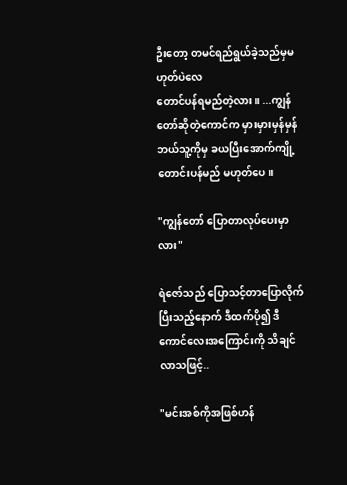ဦးတော့ တမင်ရည်ရွယ်ခဲ့သည်မှမဟုတ်ပဲလေ
တောင်ပန်ရမည်တဲ့လား။ ...ကျွန်တော်ဆိုတဲ့ကောင်က မှားမှားမှန်မှန် ဘယ်သူ့ကိုမှ ခယပြီးအောက်ကျို့တောင်းပန်မည် မဟုတ်ပေ။

"ကျွန်တော် ပြောတာလုပ်ပေးမှာလား"

ရဲဇော်သည် ပြောသင့်တာပြောလိုက်ပြီးသည့်နောက် ဒီထက်ပို၍ ဒီကောင်လေးအကြောင်းကို သိချင်လာသဖြင့်..

"မင်းအစ်ကိုအဖြစ်ဟန်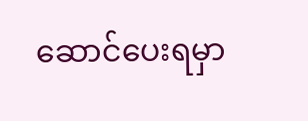ဆောင်ပေးရမှာ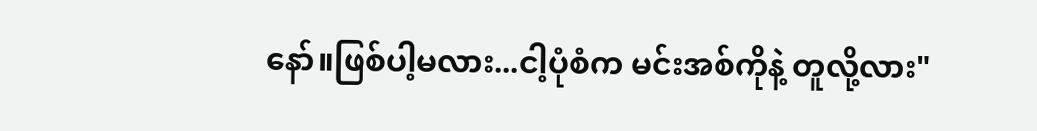နော်။ဖြစ်ပါ့မလား...ငါ့ပုံစံက မင်းအစ်ကိုနဲ့ တူလို့လား"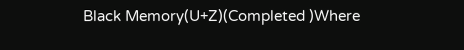Black Memory(U+Z)(Completed )Where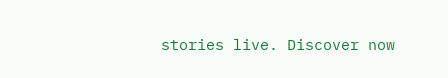stories live. Discover now